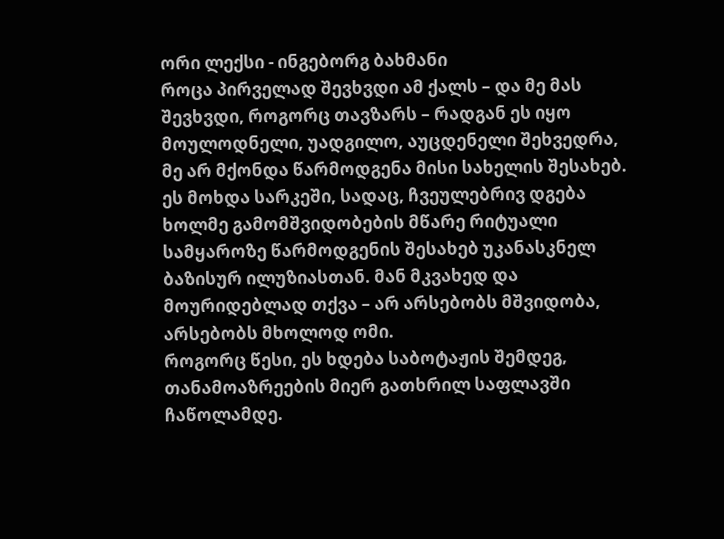ორი ლექსი - ინგებორგ ბახმანი
როცა პირველად შევხვდი ამ ქალს – და მე მას შევხვდი, როგორც თავზარს – რადგან ეს იყო მოულოდნელი, უადგილო, აუცდენელი შეხვედრა, მე არ მქონდა წარმოდგენა მისი სახელის შესახებ.
ეს მოხდა სარკეში, სადაც, ჩვეულებრივ დგება ხოლმე გამომშვიდობების მწარე რიტუალი სამყაროზე წარმოდგენის შესახებ უკანასკნელ ბაზისურ ილუზიასთან. მან მკვახედ და მოურიდებლად თქვა – არ არსებობს მშვიდობა, არსებობს მხოლოდ ომი.
როგორც წესი, ეს ხდება საბოტაჟის შემდეგ, თანამოაზრეების მიერ გათხრილ საფლავში ჩაწოლამდე.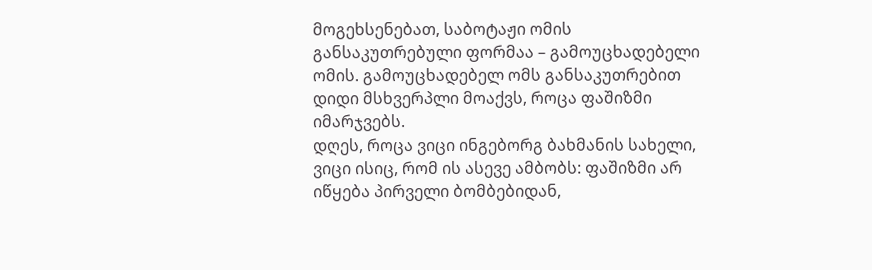მოგეხსენებათ, საბოტაჟი ომის განსაკუთრებული ფორმაა – გამოუცხადებელი ომის. გამოუცხადებელ ომს განსაკუთრებით დიდი მსხვერპლი მოაქვს, როცა ფაშიზმი იმარჯვებს.
დღეს, როცა ვიცი ინგებორგ ბახმანის სახელი, ვიცი ისიც, რომ ის ასევე ამბობს: ფაშიზმი არ იწყება პირველი ბომბებიდან,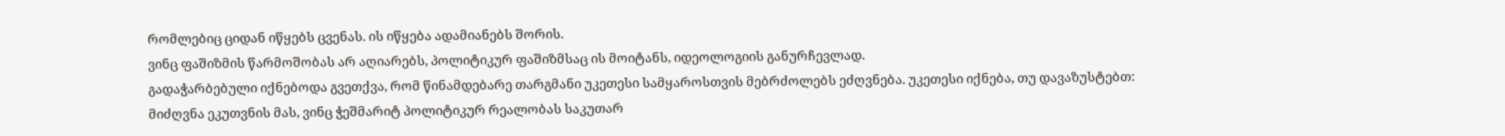რომლებიც ციდან იწყებს ცვენას. ის იწყება ადამიანებს შორის.
ვინც ფაშიზმის წარმოშობას არ აღიარებს, პოლიტიკურ ფაშიზმსაც ის მოიტანს, იდეოლოგიის განურჩევლად.
გადაჭარბებული იქნებოდა გვეთქვა, რომ წინამდებარე თარგმანი უკეთესი სამყაროსთვის მებრძოლებს ეძღვნება. უკეთესი იქნება, თუ დავაზუსტებთ: მიძღვნა ეკუთვნის მას, ვინც ჭეშმარიტ პოლიტიკურ რეალობას საკუთარ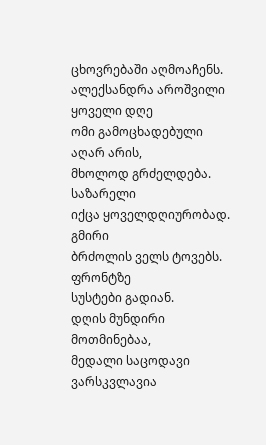ცხოვრებაში აღმოაჩენს.
ალექსანდრა აროშვილი
ყოველი დღე
ომი გამოცხადებული აღარ არის,
მხოლოდ გრძელდება. საზარელი
იქცა ყოველდღიურობად. გმირი
ბრძოლის ველს ტოვებს. ფრონტზე
სუსტები გადიან.
დღის მუნდირი მოთმინებაა,
მედალი საცოდავი ვარსკვლავია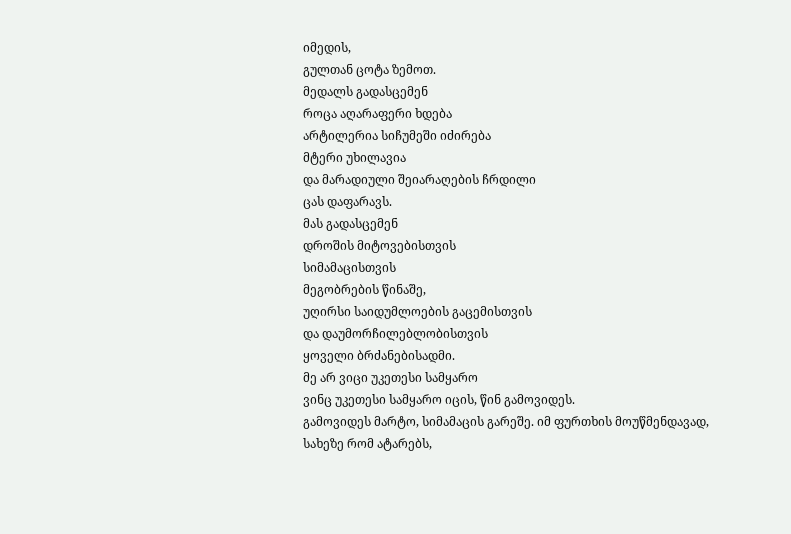იმედის,
გულთან ცოტა ზემოთ.
მედალს გადასცემენ
როცა აღარაფერი ხდება
არტილერია სიჩუმეში იძირება
მტერი უხილავია
და მარადიული შეიარაღების ჩრდილი
ცას დაფარავს.
მას გადასცემენ
დროშის მიტოვებისთვის
სიმამაცისთვის
მეგობრების წინაშე,
უღირსი საიდუმლოების გაცემისთვის
და დაუმორჩილებლობისთვის
ყოველი ბრძანებისადმი.
მე არ ვიცი უკეთესი სამყარო
ვინც უკეთესი სამყარო იცის, წინ გამოვიდეს.
გამოვიდეს მარტო, სიმამაცის გარეშე. იმ ფურთხის მოუწმენდავად,
სახეზე რომ ატარებს,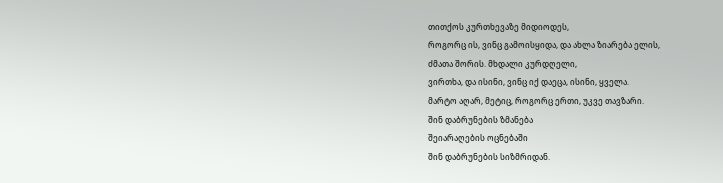თითქოს კურთხევაზე მიდიოდეს,
როგორც ის, ვინც გამოისყიდა, და ახლა ზიარება ელის,
ძმათა შორის. მხდალი კურდღელი,
ვირთხა, და ისინი, ვინც იქ დაეცა, ისინი, ყველა.
მარტო აღარ, მეტიც, როგორც ერთი, უკვე თავზარი.
შინ დაბრუნების ზმანება
შეიარაღების ოცნებაში
შინ დაბრუნების სიზმრიდან.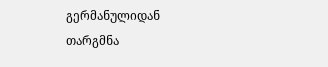გერმანულიდან თარგმნა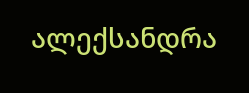ალექსანდრა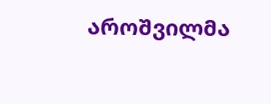აროშვილმა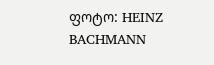ფოტო: HEINZ BACHMANN